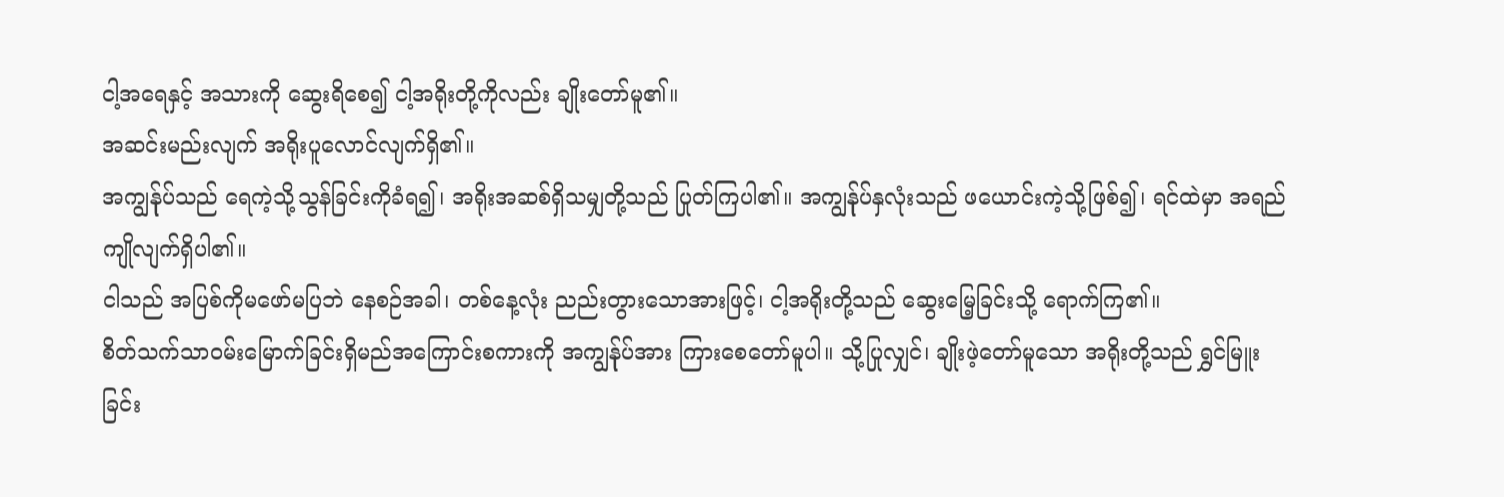ငါ့အရေနှင့် အသားကို ဆွေးရိစေ၍ ငါ့အရိုးတို့ကိုလည်း ချိုးတော်မူ၏။
အဆင်းမည်းလျက် အရိုးပူလောင်လျက်ရှိ၏။
အကျွန်ုပ်သည် ရေကဲ့သို့သွန်ခြင်းကိုခံရ၍၊ အရိုးအဆစ်ရှိသမျှတို့သည် ပြုတ်ကြပါ၏။ အကျွန်ုပ်နှလုံးသည် ဖယောင်းကဲ့သို့ဖြစ်၍၊ ရင်ထဲမှာ အရည်ကျိုလျက်ရှိပါ၏။
ငါသည် အပြစ်ကိုမဖော်မပြဘဲ နေစဉ်အခါ၊ တစ်နေ့လုံး ညည်းတွားသောအားဖြင့်၊ ငါ့အရိုးတို့သည် ဆွေးမြေ့ခြင်းသို့ ရောက်ကြ၏။
စိတ်သက်သာဝမ်းမြောက်ခြင်းရှိမည်အကြောင်းစကားကို အကျွန်ုပ်အား ကြားစေတော်မူပါ။ သို့ပြုလျှင်၊ ချိုးဖဲ့တော်မူသော အရိုးတို့သည် ရွှင်မြူးခြင်း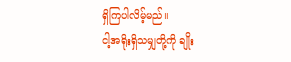ရှိကြပါလိမ့်မည်။
ငါ့အရိုးရှိသမျှတို့ကို ချိုး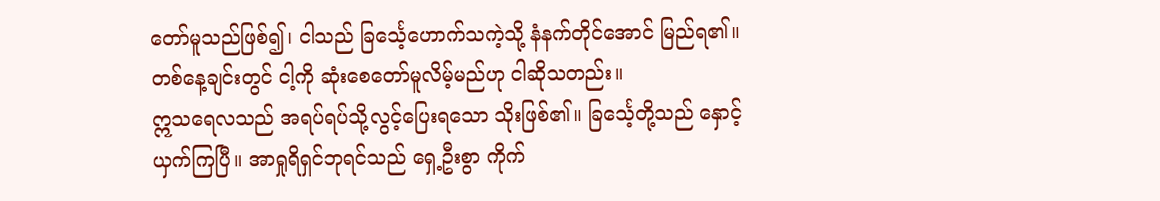တော်မူသည်ဖြစ်၍၊ ငါသည် ခြင်္သေ့ဟောက်သကဲ့သို့ နံနက်တိုင်အောင် မြည်ရ၏။ တစ်နေ့ချင်းတွင် ငါ့ကို ဆုံးစေတော်မူလိမ့်မည်ဟု ငါဆိုသတည်း။
ဣသရေလသည် အရပ်ရပ်သို့လွင့်ပြေးရသော သိုးဖြစ်၏။ ခြင်္သေ့တို့သည် နှောင့်ယှက်ကြပြီ။ အာရှုရိရှင်ဘုရင်သည် ရှေ့ဦးစွာ ကိုက်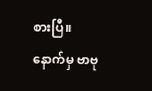စားပြီ။ နောက်မှ ဗာဗု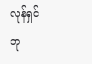လုန်ရှင်ဘု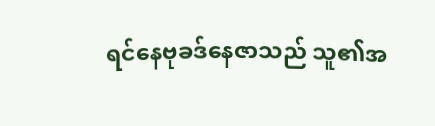ရင်နေဗုခဒ်နေဇာသည် သူ၏အ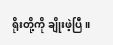ရိုးတို့ကို ချိုးဖဲ့ပြီ။